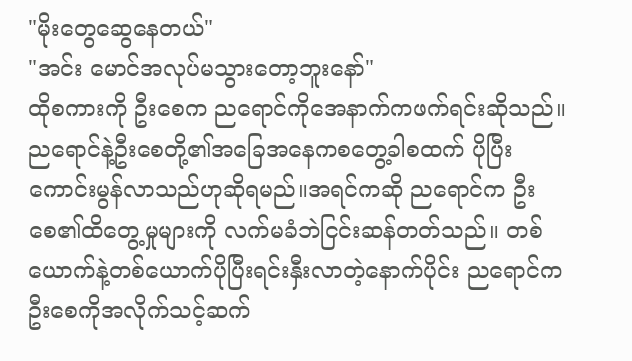"မိုးတွေဆွေနေတယ်"
"အင်း မောင်အလုပ်မသွားတော့ဘူးနော်"
ထိုစကားကို ဦးစေက ညရောင်ကိုအေနာက်ကဖက်ရင်းဆိုသည်။ညရောင်နဲ့ဦးစေတို့၏အခြေအနေကစတွေ့ခါစထက် ပိုပြီးကောင်းမွန်လာသည်ဟုဆိုရမည်။အရင်ကဆို ညရောင်က ဦးစေ၏ထိတွေ့မှုများကို လက်မခံဘဲငြင်းဆန်တတ်သည်။ တစ်ယောက်နဲ့တစ်ယောက်ပိုပြီးရင်းနှီးလာတဲ့နောက်ပိုင်း ညရောင်ကဦးစေကိုအလိုက်သင့်ဆက်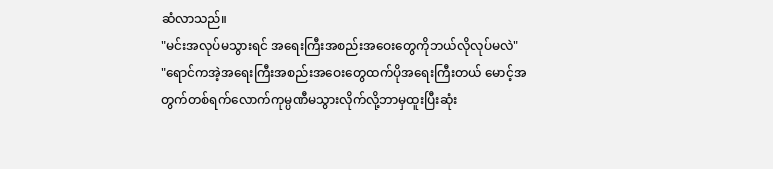ဆံလာသည်။
"မင်းအလုပ်မသွားရင် အရေးကြီးအစည်းအဝေးတွေကိုဘယ်လိုလုပ်မလဲ"
"ရောင်ကအဲ့အရေးကြီးအစည်းအဝေးတွေထက်ပိုအရေးကြီးတယ် မောင့်အတွက်တစ်ရက်လောက်ကုမ္ပဏီမသွားလိုက်လို့ဘာမှထူးပြီးဆုံး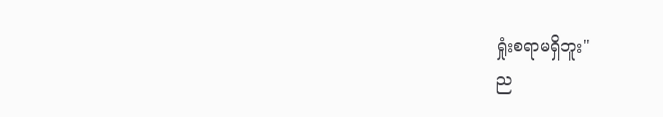ရှုံးစရာမရှိဘူး"
ည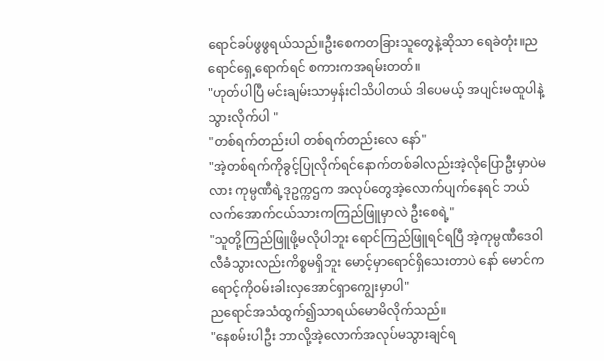ရောင်ခပ်ဖွဖွရယ်သည်။ဦးစေကတခြားသူတွေနဲ့ဆိုသာ ရေခဲတုံး။ညရောင်ရှေ့ရောက်ရင် စကားကအရမ်းတတ်။
"ဟုတ်ပါပြီ မင်းချမ်းသာမှန်းငါသိပါတယ် ဒါပေမယ့် အပျင်းမထူပါနဲ့သွားလိုက်ပါ "
"တစ်ရက်တည်းပါ တစ်ရက်တည်းလေ နော်"
"အဲ့တစ်ရက်ကိုခွင့်ပြုလိုက်ရင်နောက်တစ်ခါလည်းအဲ့လိုပြောဦးမှာပဲမလား ကုမ္ပဏီရဲ့ဒုဥက္ကဌက အလုပ်တွေအဲ့လောက်ပျက်နေရင် ဘယ်လက်အောက်ငယ်သားကကြည်ဖြူမှာလဲ ဦးစေရဲ့"
"သူတို့ကြည်ဖြူဖို့မလိုပါဘူး ရောင်ကြည်ဖြူရင်ရပြီ အဲ့ကုမ္ပဏီဒေဝါလီခံသွားလည်းကိစ္စမရှိဘူး မောင့်မှာရောင်ရှိသေးတာပဲ နော် မောင်ကရောင့်ကိုဝမ်းခါးလှအောင်ရှာကျွေးမှာပါ"
ညရောင်အသံထွက်၍သာရယ်မောမိလိုက်သည်။
"နေစမ်းပါဦး ဘာလို့အဲ့လောက်အလုပ်မသွားချင်ရ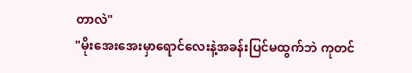တာလဲ"
"မိုးအေးအေးမှာရောင်လေးနဲ့အခန်းပြင်မထွက်ဘဲ ကုတင်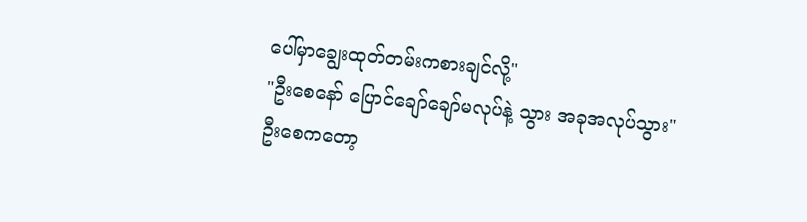ပေါ်မှာချွေးထုတ်တမ်းကစားချင်လို့"
"ဦးစေနော် ပြောင်ချော်ချော်မလုပ်နဲ့ သွား အခုအလုပ်သွား"
ဦးစေကတော့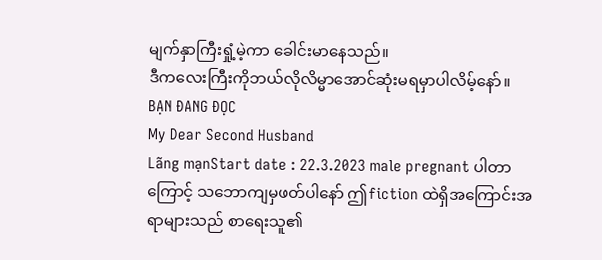မျက်နှာကြီးရှုံ့မဲ့ကာ ခေါင်းမာနေသည်။
ဒီကလေးကြီးကိုဘယ်လိုလိမ္မာအောင်ဆုံးမရမှာပါလိမ့်နော်။
BẠN ĐANG ĐỌC
My Dear Second Husband
Lãng mạnStart date : 22.3.2023 male pregnant ပါတာကြောင့် သဘောကျမှဖတ်ပါနော် ဤfiction ထဲရှိအကြောင်းအရာများသည် စာရေးသူ၏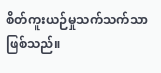စိတ်ကူးယဉ်မှုသက်သက်သာဖြစ်သည်။